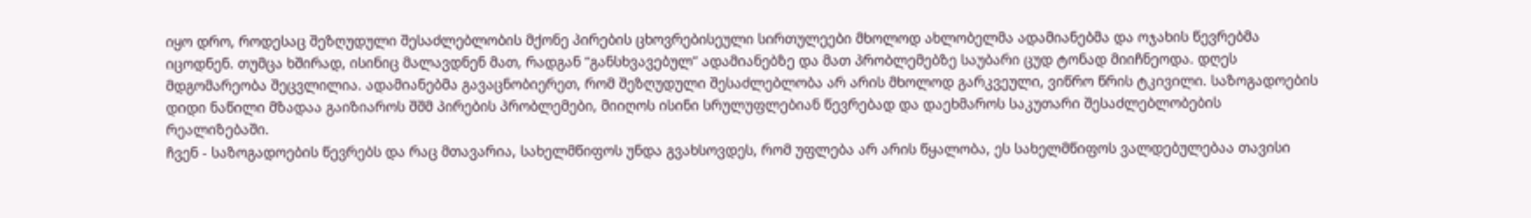იყო დრო, როდესაც შეზღუდული შესაძლებლობის მქონე პირების ცხოვრებისეული სირთულეები მხოლოდ ახლობელმა ადამიანებმა და ოჯახის წევრებმა იცოდნენ. თუმცა ხშირად, ისინიც მალავდნენ მათ, რადგან “განსხვავებულ” ადამიანებზე და მათ პრობლემებზე საუბარი ცუდ ტონად მიიჩნეოდა. დღეს მდგომარეობა შეცვლილია. ადამიანებმა გავაცნობიერეთ, რომ შეზღუდული შესაძლებლობა არ არის მხოლოდ გარკვეული, ვიწრო წრის ტკივილი. საზოგადოების დიდი ნაწილი მზადაა გაიზიაროს შშმ პირების პრობლემები, მიიღოს ისინი სრულუფლებიან წევრებად და დაეხმაროს საკუთარი შესაძლებლობების რეალიზებაში.
ჩვენ - საზოგადოების წევრებს და რაც მთავარია, სახელმწიფოს უნდა გვახსოვდეს, რომ უფლება არ არის წყალობა, ეს სახელმწიფოს ვალდებულებაა თავისი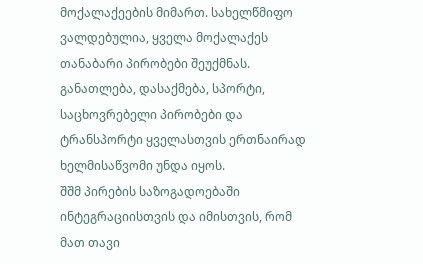მოქალაქეების მიმართ. სახელწმიფო ვალდებულია, ყველა მოქალაქეს თანაბარი პირობები შეუქმნას. განათლება, დასაქმება, სპორტი, საცხოვრებელი პირობები და ტრანსპორტი ყველასთვის ერთნაირად ხელმისაწვომი უნდა იყოს.
შშმ პირების საზოგადოებაში ინტეგრაციისთვის და იმისთვის, რომ მათ თავი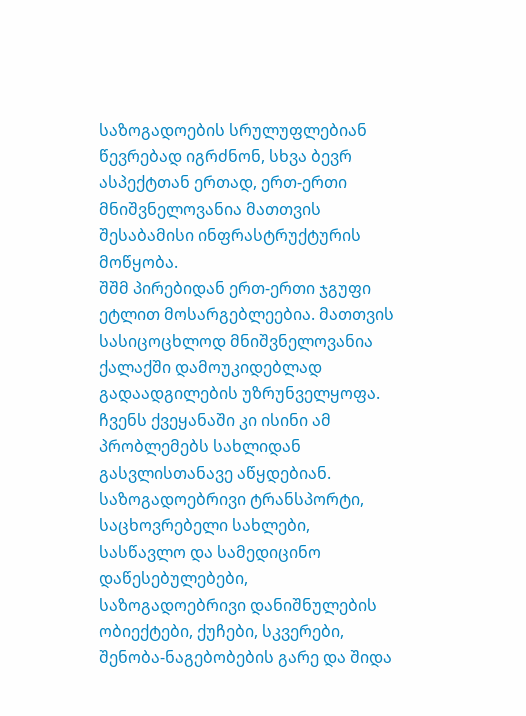საზოგადოების სრულუფლებიან წევრებად იგრძნონ, სხვა ბევრ ასპექტთან ერთად, ერთ-ერთი მნიშვნელოვანია მათთვის შესაბამისი ინფრასტრუქტურის მოწყობა.
შშმ პირებიდან ერთ-ერთი ჯგუფი ეტლით მოსარგებლეებია. მათთვის სასიცოცხლოდ მნიშვნელოვანია ქალაქში დამოუკიდებლად გადაადგილების უზრუნველყოფა. ჩვენს ქვეყანაში კი ისინი ამ პრობლემებს სახლიდან გასვლისთანავე აწყდებიან. საზოგადოებრივი ტრანსპორტი, საცხოვრებელი სახლები, სასწავლო და სამედიცინო დაწესებულებები, საზოგადოებრივი დანიშნულების ობიექტები, ქუჩები, სკვერები, შენობა-ნაგებობების გარე და შიდა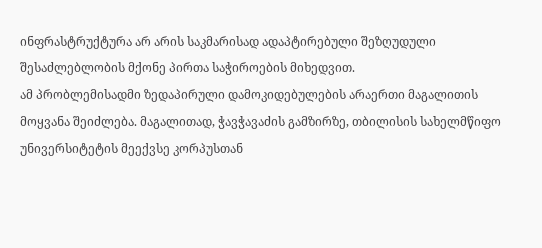ინფრასტრუქტურა არ არის საკმარისად ადაპტირებული შეზღუდული შესაძლებლობის მქონე პირთა საჭიროების მიხედვით.
ამ პრობლემისადმი ზედაპირული დამოკიდებულების არაერთი მაგალითის მოყვანა შეიძლება. მაგალითად, ჭავჭავაძის გამზირზე, თბილისის სახელმწიფო უნივერსიტეტის მეექვსე კორპუსთან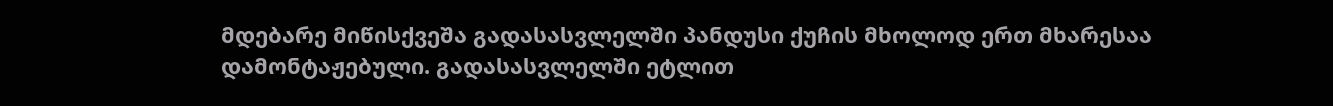მდებარე მიწისქვეშა გადასასვლელში პანდუსი ქუჩის მხოლოდ ერთ მხარესაა დამონტაჟებული. გადასასვლელში ეტლით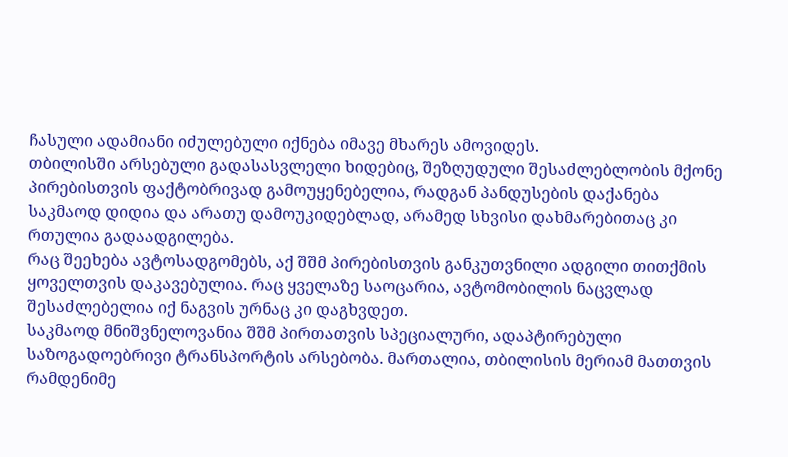ჩასული ადამიანი იძულებული იქნება იმავე მხარეს ამოვიდეს.
თბილისში არსებული გადასასვლელი ხიდებიც, შეზღუდული შესაძლებლობის მქონე პირებისთვის ფაქტობრივად გამოუყენებელია, რადგან პანდუსების დაქანება საკმაოდ დიდია და არათუ დამოუკიდებლად, არამედ სხვისი დახმარებითაც კი რთულია გადაადგილება.
რაც შეეხება ავტოსადგომებს, აქ შშმ პირებისთვის განკუთვნილი ადგილი თითქმის ყოველთვის დაკავებულია. რაც ყველაზე საოცარია, ავტომობილის ნაცვლად შესაძლებელია იქ ნაგვის ურნაც კი დაგხვდეთ.
საკმაოდ მნიშვნელოვანია შშმ პირთათვის სპეციალური, ადაპტირებული საზოგადოებრივი ტრანსპორტის არსებობა. მართალია, თბილისის მერიამ მათთვის რამდენიმე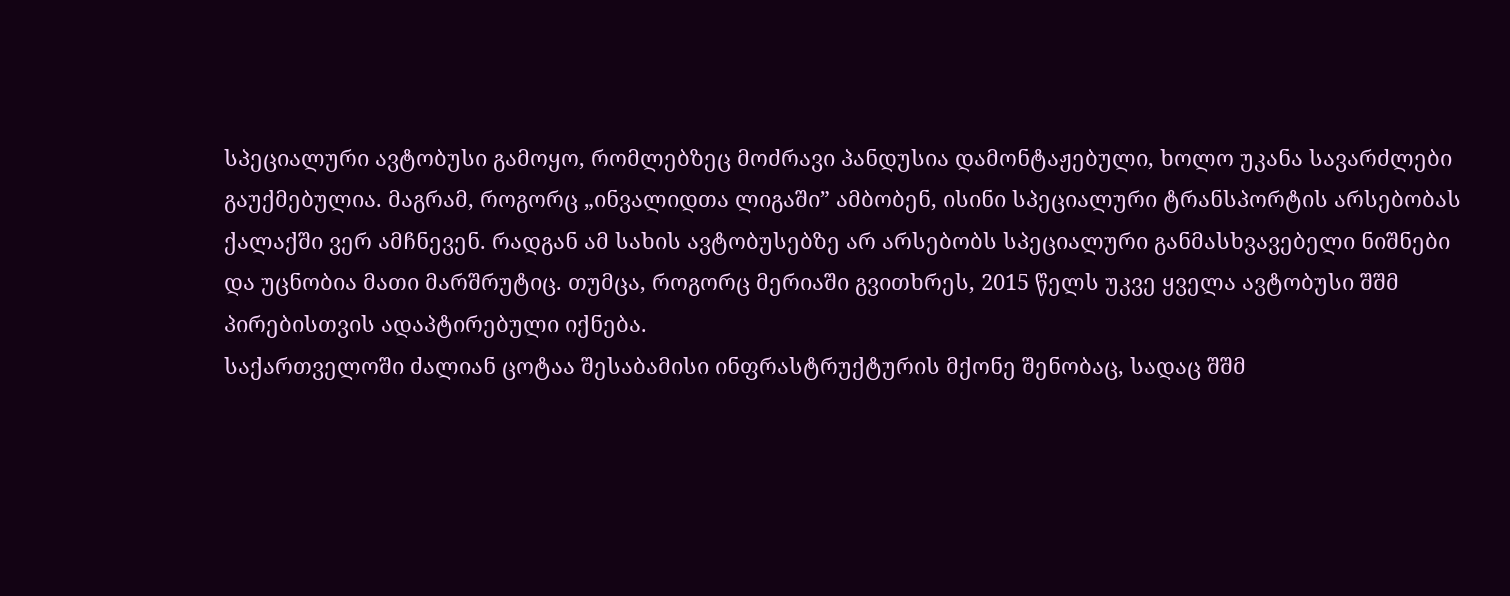სპეციალური ავტობუსი გამოყო, რომლებზეც მოძრავი პანდუსია დამონტაჟებული, ხოლო უკანა სავარძლები გაუქმებულია. მაგრამ, როგორც „ინვალიდთა ლიგაში” ამბობენ, ისინი სპეციალური ტრანსპორტის არსებობას ქალაქში ვერ ამჩნევენ. რადგან ამ სახის ავტობუსებზე არ არსებობს სპეციალური განმასხვავებელი ნიშნები და უცნობია მათი მარშრუტიც. თუმცა, როგორც მერიაში გვითხრეს, 2015 წელს უკვე ყველა ავტობუსი შშმ პირებისთვის ადაპტირებული იქნება.
საქართველოში ძალიან ცოტაა შესაბამისი ინფრასტრუქტურის მქონე შენობაც, სადაც შშმ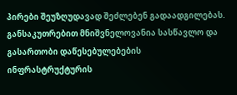პირები შეუზღუდავად შეძლებენ გადაადგილებას. განსაკუთრებით მნიშვნელოვანია სასწავლო და გასართობი დაწესებულებების ინფრასტრუქტურის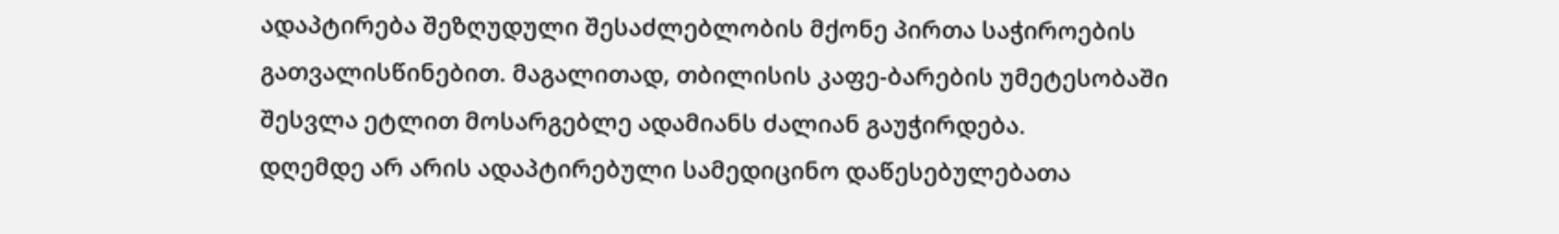ადაპტირება შეზღუდული შესაძლებლობის მქონე პირთა საჭიროების გათვალისწინებით. მაგალითად, თბილისის კაფე-ბარების უმეტესობაში შესვლა ეტლით მოსარგებლე ადამიანს ძალიან გაუჭირდება.
დღემდე არ არის ადაპტირებული სამედიცინო დაწესებულებათა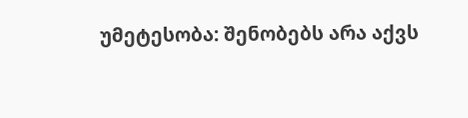უმეტესობა: შენობებს არა აქვს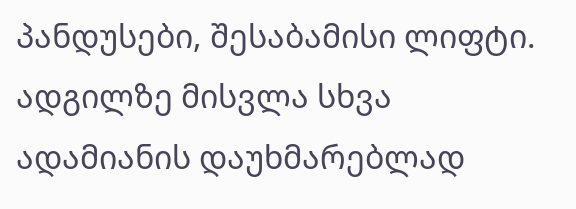პანდუსები, შესაბამისი ლიფტი. ადგილზე მისვლა სხვა ადამიანის დაუხმარებლად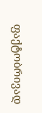ფაქტობრივად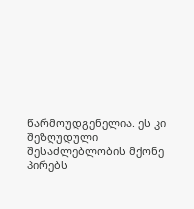წარმოუდგენელია. ეს კი შეზღუდული შესაძლებლობის მქონე პირებს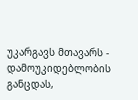უკარგავს მთავარს - დამოუკიდებლობის განცდას,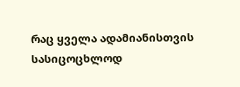რაც ყველა ადამიანისთვის სასიცოცხლოდ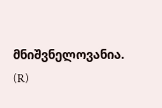მნიშვნელოვანია.
(R)